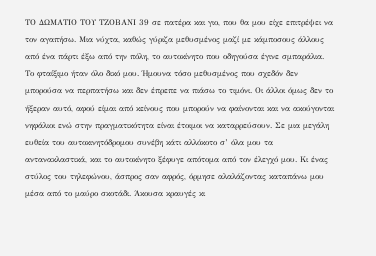ΤΟ ΔΩΜΑΤΙΟ ΤΟΥ ΤΖΟΒΑΝΙ 39 σε πατέρα και γιο, που θα μου είχε επιτρέψει να τον αγαπήσω. Μια νύχτα, καθώς γύριζα μεθυσμένος μαζί με κάμποσους άλλους από ένα πάρτι έξω από την πόλη, το αυτοκίνητο που οδηγούσα έγινε σμπαράλια. Το φταίξιμο ήταν όλο δικό μου. Ήμουνα τόσο μεθυσμένος που σχεδόν δεν μπορούσα να περπατήσω και δεν έπρεπε να πιάσω το τιμόνι. Oι άλλοι όμως δεν το ήξεραν αυτό, αφού είμαι από κείνους που μπορούν να φαίνονται και να ακούγονται νηφάλιοι ενώ στην πραγματικότητα είναι έτοιμοι να καταρρεύσουν. Σε μια μεγάλη ευθεία του αυτοκινητόδρομου συνέβη κάτι αλλόκοτο σ’ όλα μου τα αντανακλαστικά, και το αυτοκίνητο ξέφυγε απότομα από τον έλεγχό μου. Κι ένας στύλος του τηλεφώνου, άσπρος σαν αφρός, όρμησε αλαλάζοντας καταπάνω μου μέσα από το μαύρο σκοτάδι. Άκουσα κραυγές κι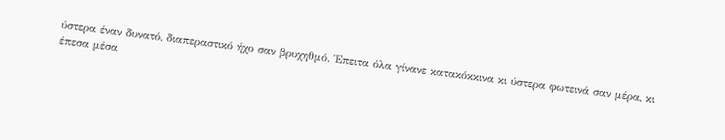ύστερα έναν δυνατό, διαπεραστικό ήχο σαν βρυχηθμό. Έπειτα όλα γίνανε κατακόκκινα κι ύστερα φωτεινά σαν μέρα, κι έπεσα μέσα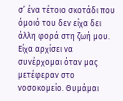σ’ ένα τέτοιο σκοτάδι που όμοιό του δεν είχα δει άλλη φορά στη ζωή μου. Είχα αρχίσει να συνέρχομαι όταν μας μετέφεραν στο νοσοκομείο. Θυμάμαι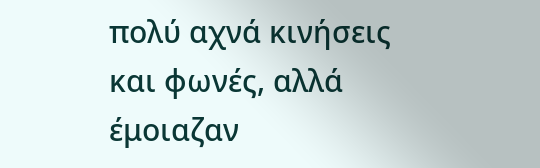πολύ αχνά κινήσεις και φωνές, αλλά έμοιαζαν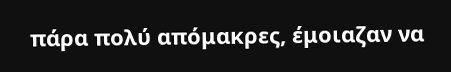πάρα πολύ απόμακρες, έμοιαζαν να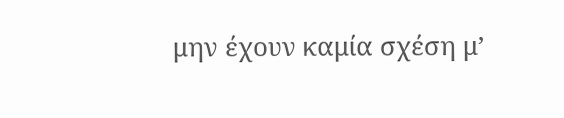μην έχουν καμία σχέση μ’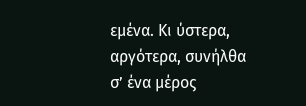εμένα. Κι ύστερα, αργότερα, συνήλθα σ’ ένα μέρος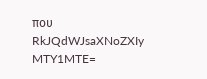που
RkJQdWJsaXNoZXIy MTY1MTE=